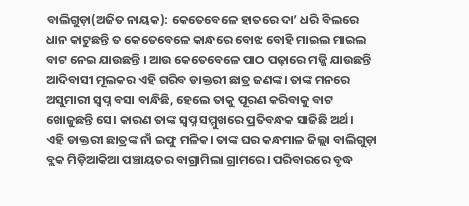ବାଲିଗୁଡ଼ା(ଅଜିତ ନାୟକ): କେତେବେଳେ ହାତରେ ଦା’ ଧରି ବିଲରେ ଧାନ କାଟୁଛନ୍ତି ତ କେତେବେଳେ କାନ୍ଧରେ ବୋଝ ବୋହି ମାଇଲ ମାଇଲ ବାଟ ନେଇ ଯାଉଛନ୍ତି । ଆଉ କେତେବେଳେ ପାଠ ପଢ଼ାରେ ମଜ୍ଜି ଯାଉଛନ୍ତି ଆଦିବାସୀ ମୂଲକର ଏହି ଗରିବ ଡାକ୍ତରୀ ଛାତ୍ର ଜଣଙ୍କ। ତାଙ୍କ ମନରେ ଅସୁମାରୀ ସ୍ୱପ୍ନ ବସା ବାନ୍ଧିଛି, ହେଲେ ତାକୁ ପୂରଣ କରିବାକୁ ବାଟ ଖୋଜୁଛନ୍ତି ସେ। କାରଣ ତାଙ୍କ ସ୍ୱପ୍ନ ସମ୍ମୁଖରେ ପ୍ରତିବନ୍ଧକ ସାଜିଛି ଅର୍ଥ।
ଏହି ଡାକ୍ତରୀ ଛାତ୍ରଙ୍କ ନାଁ ଇଫୁ ମଳିକ। ତାଙ୍କ ଘର କନ୍ଧମାଳ ଜିଲ୍ଲା ବାଲିଗୁଡ଼ା ବ୍ଲକ ମିଡ଼ିଆକିଆ ପଞ୍ଚାୟତର ବାଗ୍ରାମିଲା ଗ୍ରାମରେ। ପରିବାରରେ ବୃଦ୍ଧ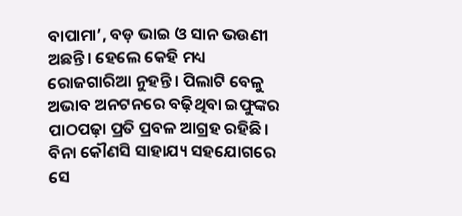ବାପାମା’, ବଡ଼ ଭାଇ ଓ ସାନ ଭଉଣୀ ଅଛନ୍ତି। ହେଲେ କେହି ମଧ୍ୟ ରୋଜଗାରିଆ ନୁହନ୍ତି। ପିଲାଟି ବେଳୁ ଅଭାବ ଅନଟନରେ ବଢ଼ିଥିବା ଇଫୁଙ୍କର ପାଠପଢ଼ା ପ୍ରତି ପ୍ରବଳ ଆଗ୍ରହ ରହିଛି। ବିନା କୌଣସି ସାହାଯ୍ୟ ସହଯୋଗରେ ସେ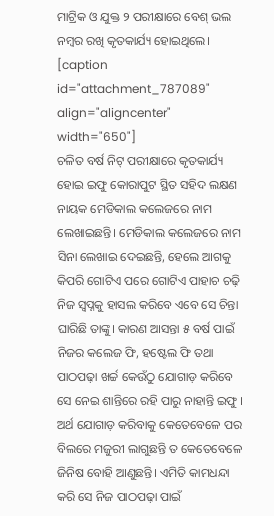ମାଟ୍ରିକ ଓ ଯୁକ୍ତ ୨ ପରୀକ୍ଷାରେ ବେଶ୍ ଭଲ ନମ୍ବର ରଖି କୃତକାର୍ଯ୍ୟ ହୋଇଥିଲେ।
[caption id="attachment_787089" align="aligncenter" width="650"]
ଚଳିତ ବର୍ଷ ନିଟ୍ ପରୀକ୍ଷାରେ କୃତକାର୍ଯ୍ୟ ହୋଇ ଇଫୁ କୋରାପୁଟ ସ୍ଥିତ ସହିଦ ଲକ୍ଷଣ ନାୟକ ମେଡିକାଲ କଲେଜରେ ନାମ ଲେଖାଇଛନ୍ତି। ମେଡିକାଲ କଲେଜରେ ନାମ ସିନା ଲେଖାଇ ଦେଇଛନ୍ତି, ହେଲେ ଆଗକୁ କିପରି ଗୋଟିଏ ପରେ ଗୋଟିଏ ପାହାଚ ଚଢ଼ି ନିଜ ସ୍ୱପ୍ନକୁ ହାସଲ କରିବେ ଏବେ ସେ ଚିନ୍ତା ଘାରିଛି ତାଙ୍କୁ। କାରଣ ଆସନ୍ତା ୫ ବର୍ଷ ପାଇଁ ନିଜର କଲେଜ ଫି, ହଷ୍ଟେଲ ଫି ତଥା ପାଠପଢ଼ା ଖର୍ଚ୍ଚ କେଉଁଠୁ ଯୋଗାଡ଼ କରିବେ ସେ ନେଇ ଶାନ୍ତିରେ ରହି ପାରୁ ନାହାନ୍ତି ଇଫୁ । ଅର୍ଥ ଯୋଗାଡ଼ କରିବାକୁ କେତେବେଳେ ପର ବିଲରେ ମଜୁରୀ ଲାଗୁଛନ୍ତି ତ କେତେବେଳେ ଜିନିଷ ବୋହି ଆଣୁଛନ୍ତି। ଏମିତି କାମଧନ୍ଦା କରି ସେ ନିଜ ପାଠପଢ଼ା ପାଇଁ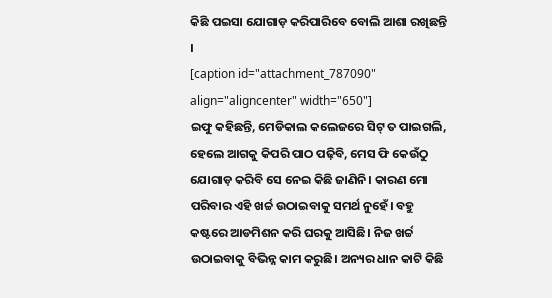କିଛି ପଇସା ଯୋଗାଡ଼ କରିପାରିବେ ବୋଲି ଆଶା ରଖିଛନ୍ତି ।
[caption id="attachment_787090" align="aligncenter" width="650"]
ଇଫୁ କହିଛନ୍ତି, ମେଡିକାଲ କଲେଜରେ ସିଟ୍ ତ ପାଇଗଲି, ହେଲେ ଆଗକୁ କିପରି ପାଠ ପଢ଼ିବି, ମେସ ଫି କେଉଁଠୁ ଯୋଗାଡ଼ କରିବି ସେ ନେଇ କିଛି ଜାଣିନି। କାରଣ ମୋ ପରିବାର ଏହି ଖର୍ଚ୍ଚ ଉଠାଇବାକୁ ସମର୍ଥ ନୁହେଁ। ବହୁ କଷ୍ଟରେ ଆଡମିଶନ କରି ଘରକୁ ଆସିଛି। ନିଜ ଖର୍ଚ୍ଚ ଉଠାଇବାକୁ ବିଭିନ୍ନ କାମ କରୁଛି। ଅନ୍ୟର ଧାନ କାଟି କିଛି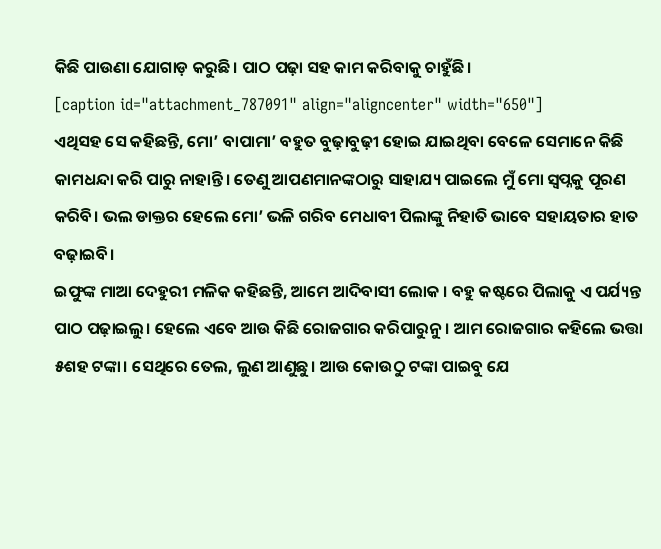କିଛି ପାଉଣା ଯୋଗାଡ଼ କରୁଛି। ପାଠ ପଢ଼ା ସହ କାମ କରିବାକୁ ଚାହୁଁଛି।
[caption id="attachment_787091" align="aligncenter" width="650"]
ଏଥିସହ ସେ କହିଛନ୍ତି, ମୋ’ ବାପାମା’ ବହୁତ ବୁଢ଼ାବୁଢ଼ୀ ହୋଇ ଯାଇଥିବା ବେଳେ ସେମାନେ କିଛି କାମଧନ୍ଦା କରି ପାରୁ ନାହାନ୍ତି। ତେଣୁ ଆପଣମାନଙ୍କଠାରୁ ସାହାଯ୍ୟ ପାଇଲେ ମୁଁ ମୋ ସ୍ୱପ୍ନକୁ ପୂରଣ କରିବି। ଭଲ ଡାକ୍ତର ହେଲେ ମୋ’ ଭଳି ଗରିବ ମେଧାବୀ ପିଲାଙ୍କୁ ନିହାତି ଭାବେ ସହାୟତାର ହାତ ବଢ଼ାଇବି।
ଇଫୁଙ୍କ ମାଆ ଦେହୁରୀ ମଳିକ କହିଛନ୍ତି, ଆମେ ଆଦିବାସୀ ଲୋକ । ବହୁ କଷ୍ଟରେ ପିଲାକୁ ଏ ପର୍ଯ୍ୟନ୍ତ ପାଠ ପଢ଼ାଇଲୁ। ହେଲେ ଏବେ ଆଉ କିଛି ରୋଜଗାର କରିପାରୁନୁ। ଆମ ରୋଜଗାର କହିଲେ ଭତ୍ତା ୫ଶହ ଟଙ୍କା। ସେଥିରେ ତେଲ, ଲୁଣ ଆଣୁଛୁ। ଆଉ କୋଉଠୁ ଟଙ୍କା ପାଇବୁ ଯେ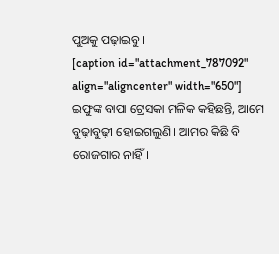ପୁଅକୁ ପଢ଼ାଇବୁ।
[caption id="attachment_787092" align="aligncenter" width="650"]
ଇଫୁଙ୍କ ବାପା ଟ୍ରେସକା ମଳିକ କହିଛନ୍ତି, ଆମେ ବୁଢ଼ାବୁଢ଼ୀ ହୋଇଗଲୁଣି। ଆମର କିଛି ବି ରୋଜଗାର ନାହିଁ।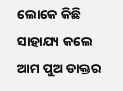ଲୋକେ କିଛି ସାହାଯ୍ୟ କଲେ ଆମ ପୁଅ ଡାକ୍ତର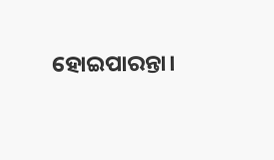ହୋଇପାରନ୍ତା।